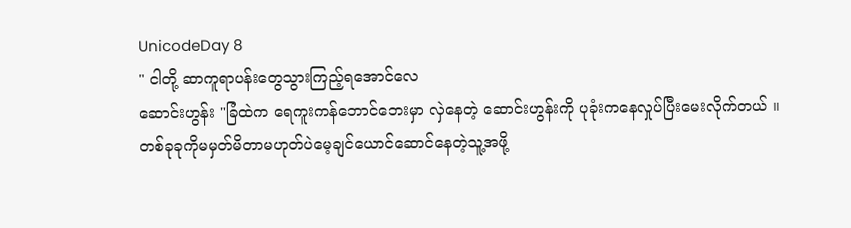UnicodeDay 8
" ငါတို့ ဆာကူရာပန်းတွေသွားကြည့်ရအောင်လေ
ဆောင်းဟွန်း "ခြံထဲက ရေကူးကန်ဘောင်ဘေးမှာ လှဲနေတဲ့ ဆောင်းဟွန်းကို ပုခုံးကနေလှုပ်ပြီးမေးလိုက်တယ် ။
တစ်ခုခုကိုမမှတ်မိတာမဟုတ်ပဲမေ့ချင်ယောင်ဆောင်နေတဲ့သူ့အဖို့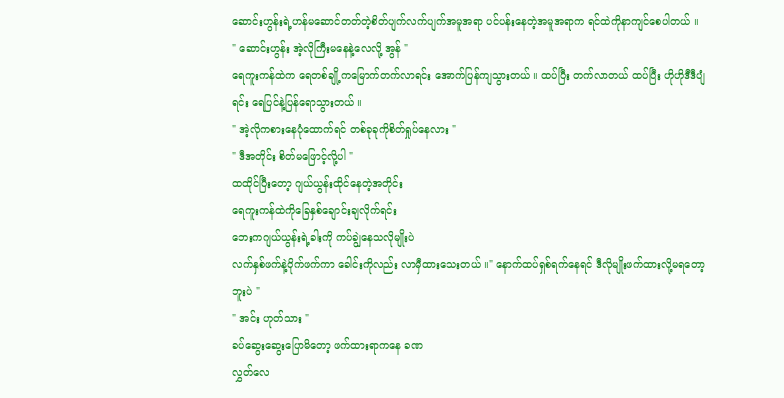ဆောင်းဟွန်းရဲ့ဟန်မဆောင်တတ်တဲ့စိတ်ပျက်လက်ပျက်အမူအရာ ပင်ပန်းနေတဲ့အမူအရာက ရင်ထဲကိုနာကျင်စေပါတယ် ။
" ဆောင်းဟွန်း အဲ့လိုကြီးမနေနဲ့လေလို့ အွန် "
ရေကူးကန်ထဲက ရေတစ်ချို့ကမြောက်တက်လာရင်း အောက်ပြန်ကျသွားတယ် ။ ထပ်ပြီး တက်လာတယ် ထပ်ပြီး ဟိုဟိုဒီဒီပျံရင်း ရေပြင်နဲ့ပြန်ရောသွားတယ် ။
" အဲ့လိုကစားနေပုံထောက်ရင် တစ်ခုခုကိုစိတ်ရှုပ်နေလား "
" ဒီအတိုင်း စိတ်မဖြောင့်လို့ပါ "
ထထိုင်ပြီးတော့ ဂျယ်ယွန်းထိုင်နေတဲ့အတိုင်း
ရေကူးကန်ထဲကိုခြေနှစ်ချောင်းချလိုက်ရင်း
ဘေးကဂျယ်ယွန်းရဲ့ခါးကို ကပ်ချွဲနေသလိုမျိုးပဲ
လက်နှစ်ဖက်နဲ့ဝိုက်ဖက်ကာ ခေါင်းကိုလည်း လာမှီထားသေးတယ် ။" နောက်ထပ်ရှစ်ရက်နေရင် ဒီလိုမျိုးဖက်ထားလို့မရတော့ဘူးပဲ "
" အင်း ဟုတ်သား "
ခပ်ဆွေးဆွေးပြောမိတော့ ဖက်ထားရာကနေ ခဏ
လွှတ်လေ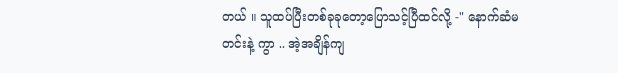တယ် ။ သူထပ်ပြီးတစ်ခုခုတော့ပြောသင့်ပြီထင်လို့ -" နောက်ဆံမတင်းနဲ့ ကွာ .. အဲ့အချိန်ကျ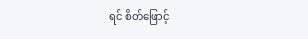ရင် စိတ်ဖြောင့်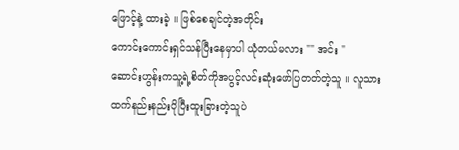ဖြောင့်နဲ့ ထားခဲ့ ။ ဖြစ်စေချင်တဲ့အတိုင်း
ကောင်းကောင်းရှင်သန်ပြီးနေမှာပါ ယုံတယ်မလား "" အင်း "
ဆောင်းဟွန်းကသူ့ရဲ့စိတ်ကိုအပွင့်လင်းဆုံးဖော်ပြတတ်တဲ့သူ ။ လူသားထက်နည်းနည်းပိုပြီးထူးခြားတဲ့သူပဲ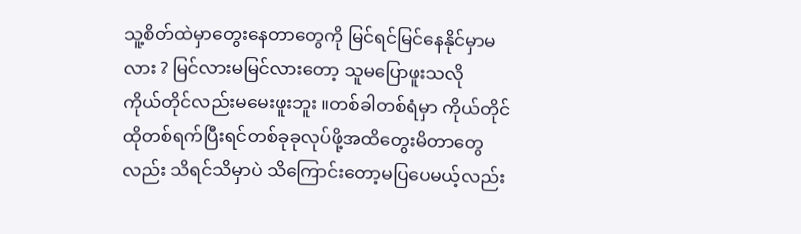သူ့စိတ်ထဲမှာတွေးနေတာတွေကို မြင်ရင်မြင်နေနိုင်မှာမလား ? မြင်လားမမြင်လားတော့ သူမပြောဖူးသလို
ကိုယ်တိုင်လည်းမမေးဖူးဘူး ။တစ်ခါတစ်ရံမှာ ကိုယ်တိုင် ထိုတစ်ရက်ပြီးရင်တစ်ခုခုလုပ်ဖို့အထိတွေးမိတာတွေလည်း သိရင်သိမှာပဲ သိကြောင်းတော့မပြပေမယ့်လည်း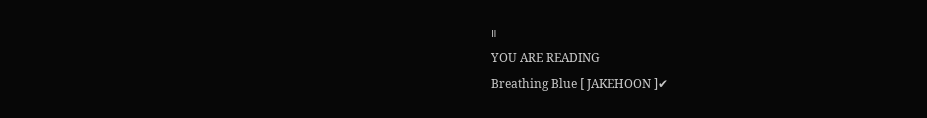။
YOU ARE READING
Breathing Blue [ JAKEHOON ]✔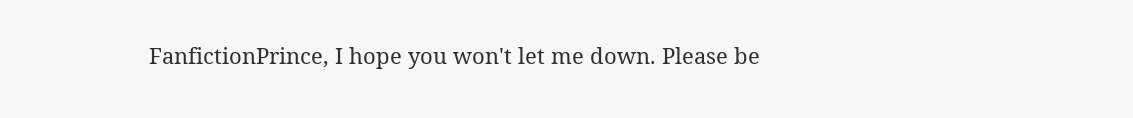FanfictionPrince, I hope you won't let me down. Please be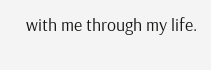with me through my life.